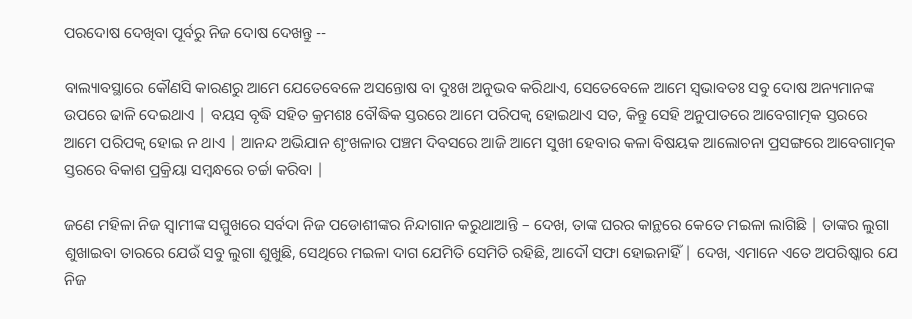ପରଦୋଷ ଦେଖିବା ପୂର୍ବରୁ ନିଜ ଦୋଷ ଦେଖନ୍ତୁ --

ବାଲ୍ୟାବସ୍ଥାରେ କୌଣସି କାରଣରୁ ଆମେ ଯେତେବେଳେ ଅସନ୍ତୋଷ ବା ଦୁଃଖ ଅନୁଭବ କରିଥାଏ, ସେତେବେଳେ ଆମେ ସ୍ବଭାବତଃ ସବୁ ଦୋଷ ଅନ୍ୟମାନଙ୍କ ଉପରେ ଢାଳି ଦେଇଥାଏ | ବୟସ ବୃଦ୍ଧି ସହିତ କ୍ରମଶଃ ବୌଦ୍ଧିକ ସ୍ତରରେ ଆମେ ପରିପକ୍ବ ହୋଇଥାଏ ସତ, କିନ୍ତୁ ସେହି ଅନୁପାତରେ ଆବେଗାତ୍ମକ ସ୍ତରରେ ଆମେ ପରିପକ୍ବ ହୋଇ ନ ଥାଏ | ଆନନ୍ଦ ଅଭିଯାନ ଶୃଂଖଳାର ପଞ୍ଚମ ଦିବସରେ ଆଜି ଆମେ ସୁଖୀ ହେବାର କଳା ବିଷୟକ ଆଲୋଚନା ପ୍ରସଙ୍ଗରେ ଆବେଗାତ୍ମକ ସ୍ତରରେ ବିକାଶ ପ୍ରକ୍ରିୟା ସମ୍ବନ୍ଧରେ ଚର୍ଚ୍ଚା କରିବା |

ଜଣେ ମହିଳା ନିଜ ସ୍ବାମୀଙ୍କ ସମ୍ମୁଖରେ ସର୍ବଦା ନିଜ ପଡୋଶୀଙ୍କର ନିନ୍ଦାଗାନ କରୁଥାଆନ୍ତି – ଦେଖ, ତାଙ୍କ ଘରର କାନ୍ଥରେ କେତେ ମଇଳା ଲାଗିଛି | ତାଙ୍କର ଲୁଗା ଶୁଖାଇବା ତାରରେ ଯେଉଁ ସବୁ ଲୁଗା ଶୁଖୁଛି, ସେଥିରେ ମଇଳା ଦାଗ ଯେମିତି ସେମିତି ରହିଛି, ଆଦୌ ସଫା ହୋଇନାହିଁ | ଦେଖ, ଏମାନେ ଏତେ ଅପରିଷ୍କାର ଯେ ନିଜ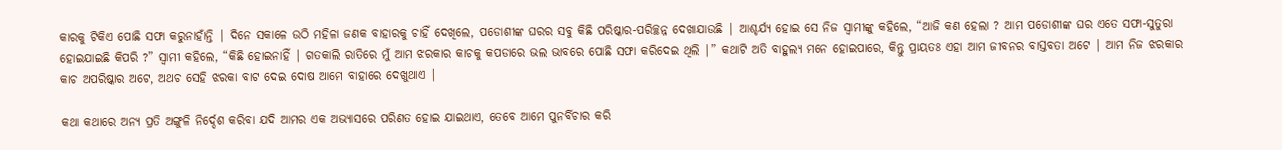କାରକୁ ଟିକିଏ ପୋଛି ସଫା କରୁନାହାଁନ୍ତି | ଦିନେ ସକାଳେ ଉଠି ମହିଳା ଜଣକ ବାହାରକୁ ଚାହିଁ ଦେଖିଲେ, ପଡୋଶୀଙ୍କ ଘରର ସବୁ କିଛି ପରିଷ୍କାର-ପରିଚ୍ଛନ୍ନ ଦେଖାଯାଉଛି | ଆଶ୍ଚର୍ଯ୍ୟ ହୋଇ ସେ ନିଜ ସ୍ବାମୀଙ୍କୁ କହିଲେ, “ଆଜି କଣ ହେଲା ? ଆମ ପଡୋଶୀଙ୍କ ଘର ଏତେ ସଫା-ସୁତୁରା ହୋଇଯାଇଛି କିପରି ?” ସ୍ବାମୀ କହିଲେ, “କିଛି ହୋଇନାହିଁ | ଗତକାଲି ରାତିରେ ମୁଁ ଆମ ଝରକାର କାଚକୁ କପଡାରେ ଭଲ ଭାବରେ ପୋଛି ସଫା କରିଦେଇ ଥିଲି |” କଥାଟି ଅତି ବାହୁଲ୍ୟ ମନେ ହୋଇପାରେ, କିନ୍ତୁ ପ୍ରାୟତଃ ଏହା ଆମ ଜୀବନର ବାସ୍ତବତା ଅଟେ | ଆମ ନିଜ ଝରକାର କାଚ ଅପରିଷ୍କାର ଅଟେ, ଅଥଚ ସେହି ଝରକା ବାଟ ଦେଇ ଦୋଷ ଆମେ ବାହାରେ ଦେଖୁଥାଏ |

କଥା କଥାରେ ଅନ୍ୟ ପ୍ରତି ଅଙ୍ଗୁଳି ନିର୍ଦ୍ଦେଶ କରିବା ଯଦି ଆମର ଏକ ଅଭ୍ୟାସରେ ପରିଣତ ହୋଇ ଯାଇଥାଏ, ତେବେ ଆମେ ପୁନର୍ବିଚାର କରି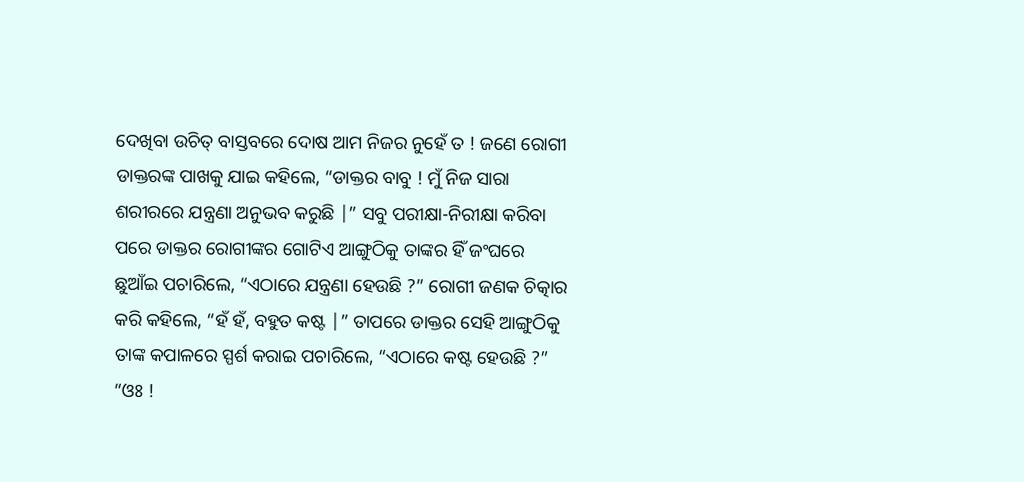ଦେଖିବା ଉଚିତ୍ ବାସ୍ତବରେ ଦୋଷ ଆମ ନିଜର ନୁହେଁ ତ ! ଜଣେ ରୋଗୀ ଡାକ୍ତରଙ୍କ ପାଖକୁ ଯାଇ କହିଲେ, “ଡାକ୍ତର ବାବୁ ! ମୁଁ ନିଜ ସାରା ଶରୀରରେ ଯନ୍ତ୍ରଣା ଅନୁଭବ କରୁଛି |” ସବୁ ପରୀକ୍ଷା-ନିରୀକ୍ଷା କରିବା ପରେ ଡାକ୍ତର ରୋଗୀଙ୍କର ଗୋଟିଏ ଆଙ୍ଗୁଠିକୁ ତାଙ୍କର ହିଁ ଜଂଘରେ ଛୁଆଁଇ ପଚାରିଲେ, “ଏଠାରେ ଯନ୍ତ୍ରଣା ହେଉଛି ?” ରୋଗୀ ଜଣକ ଚିତ୍କାର କରି କହିଲେ, “ହଁ ହଁ, ବହୁତ କଷ୍ଟ |” ତାପରେ ଡାକ୍ତର ସେହି ଆଙ୍ଗୁଠିକୁ ତାଙ୍କ କପାଳରେ ସ୍ପର୍ଶ କରାଇ ପଚାରିଲେ, “ଏଠାରେ କଷ୍ଟ ହେଉଛି ?” “ଓଃ !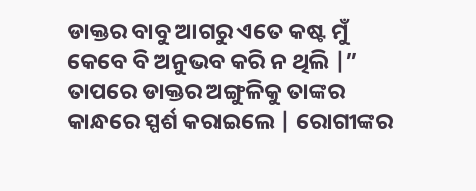ଡାକ୍ତର ବାବୁ ଆଗରୁ ଏତେ କଷ୍ଟ ମୁଁ କେବେ ବି ଅନୁଭବ କରି ନ ଥିଲି |” ତାପରେ ଡାକ୍ତର ଅଙ୍ଗୁଳିକୁ ତାଙ୍କର କାନ୍ଧରେ ସ୍ପର୍ଶ କରାଇଲେ | ରୋଗୀଙ୍କର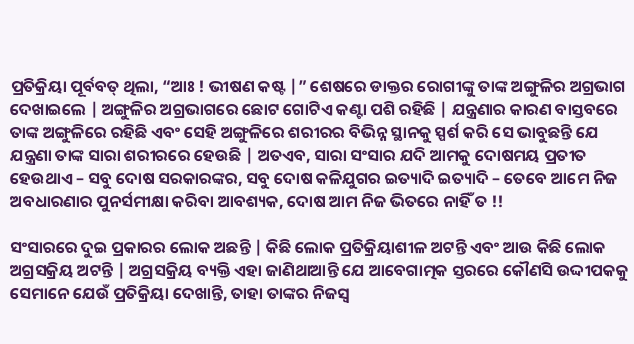ପ୍ରତିକ୍ରିୟା ପୂର୍ବବତ୍ ଥିଲା, “ଆଃ ! ଭୀଷଣ କଷ୍ଟ |” ଶେଷରେ ଡାକ୍ତର ରୋଗୀଙ୍କୁ ତାଙ୍କ ଅଙ୍ଗୁଳିର ଅଗ୍ରଭାଗ ଦେଖାଇଲେ | ଅଙ୍ଗୁଳିର ଅଗ୍ରଭାଗରେ ଛୋଟ ଗୋଟିଏ କଣ୍ଟା ପଶି ରହିଛି | ଯନ୍ତ୍ରଣାର କାରଣ ବାସ୍ତବରେ ତାଙ୍କ ଅଙ୍ଗୁଳିରେ ରହିଛି ଏବଂ ସେହି ଅଙ୍ଗୁଳିରେ ଶରୀରର ବିଭିନ୍ନ ସ୍ଥାନକୁ ସ୍ପର୍ଶ କରି ସେ ଭାବୁଛନ୍ତି ଯେ ଯନ୍ତ୍ରଣା ତାଙ୍କ ସାରା ଶରୀରରେ ହେଉଛି | ଅତଏବ, ସାରା ସଂସାର ଯଦି ଆମକୁ ଦୋଷମୟ ପ୍ରତୀତ ହେଉଥାଏ – ସବୁ ଦୋଷ ସରକାରଙ୍କର, ସବୁ ଦୋଷ କଳିଯୁଗର ଇତ୍ୟାଦି ଇତ୍ୟାଦି – ତେବେ ଆମେ ନିଜ ଅବଧାରଣାର ପୁନର୍ସମୀକ୍ଷା କରିବା ଆବଶ୍ୟକ, ଦୋଷ ଆମ ନିଜ ଭିତରେ ନାହିଁ ତ !!

ସଂସାରରେ ଦୁଇ ପ୍ରକାରର ଲୋକ ଅଛନ୍ତି | କିଛି ଲୋକ ପ୍ରତିକ୍ରିୟାଶୀଳ ଅଟନ୍ତି ଏବଂ ଆଉ କିଛି ଲୋକ ଅଗ୍ରସକ୍ରିୟ ଅଟନ୍ତି | ଅଗ୍ରସକ୍ରିୟ ବ୍ୟକ୍ତି ଏହା ଜାଣିଥାଆନ୍ତି ଯେ ଆବେଗାତ୍ମକ ସ୍ତରରେ କୌଣସି ଉଦ୍ଦୀପକକୁ ସେମାନେ ଯେଉଁ ପ୍ରତିକ୍ରିୟା ଦେଖାନ୍ତି, ତାହା ତାଙ୍କର ନିଜସ୍ବ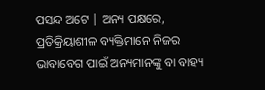ପସନ୍ଦ ଅଟେ | ଅନ୍ୟ ପକ୍ଷରେ, ପ୍ରତିକ୍ରିୟାଶୀଳ ବ୍ୟକ୍ତିମାନେ ନିଜର ଭାବାବେଗ ପାଇଁ ଅନ୍ୟମାନଙ୍କୁ ବା ବାହ୍ୟ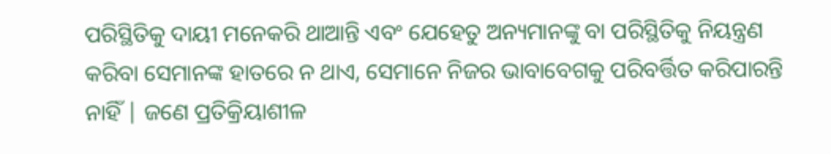ପରିସ୍ଥିତିକୁ ଦାୟୀ ମନେକରି ଥାଆନ୍ତି ଏବଂ ଯେହେତୁ ଅନ୍ୟମାନଙ୍କୁ ବା ପରିସ୍ଥିତିକୁ ନିୟନ୍ତ୍ରଣ କରିବା ସେମାନଙ୍କ ହାତରେ ନ ଥାଏ, ସେମାନେ ନିଜର ଭାବାବେଗକୁ ପରିବର୍ତ୍ତିତ କରିପାରନ୍ତି ନାହିଁ | ଜଣେ ପ୍ରତିକ୍ରିୟାଶୀଳ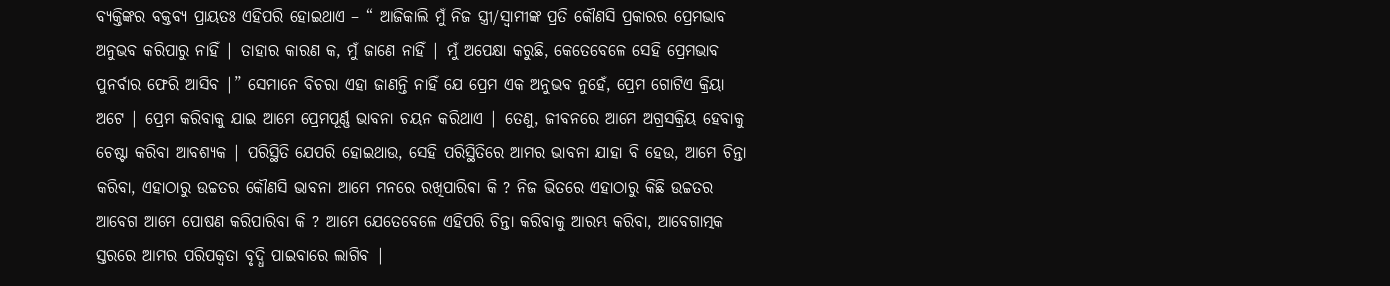ବ୍ୟକ୍ତିଙ୍କର ବକ୍ତବ୍ୟ ପ୍ରାୟତଃ ଏହିପରି ହୋଇଥାଏ – “ ଆଜିକାଲି ମୁଁ ନିଜ ସ୍ତ୍ରୀ/ସ୍ବାମୀଙ୍କ ପ୍ରତି କୌଣସି ପ୍ରକାରର ପ୍ରେମଭାବ ଅନୁଭବ କରିପାରୁ ନାହିଁ | ତାହାର କାରଣ କ, ମୁଁ ଜାଣେ ନାହିଁ | ମୁଁ ଅପେକ୍ଷା କରୁଛି, କେତେବେଳେ ସେହି ପ୍ରେମଭାବ ପୁନର୍ବାର ଫେରି ଆସିବ |” ସେମାନେ ବିଚରା ଏହା ଜାଣନ୍ତି ନାହିଁ ଯେ ପ୍ରେମ ଏକ ଅନୁଭବ ନୁହେଁ, ପ୍ରେମ ଗୋଟିଏ କ୍ରିୟା ଅଟେ | ପ୍ରେମ କରିବାକୁ ଯାଇ ଆମେ ପ୍ରେମପୂର୍ଣ୍ଣ ଭାବନା ଚୟନ କରିଥାଏ | ତେଣୁ, ଜୀବନରେ ଆମେ ଅଗ୍ରସକ୍ରିୟ ହେବାକୁ ଚେଷ୍ଟା କରିବା ଆବଶ୍ୟକ | ପରିସ୍ଥିତି ଯେପରି ହୋଇଥାଉ, ସେହି ପରିସ୍ଥିତିରେ ଆମର ଭାବନା ଯାହା ବି ହେଉ, ଆମେ ଚିନ୍ତା କରିବା, ଏହାଠାରୁ ଉଚ୍ଚତର କୌଣସି ଭାବନା ଆମେ ମନରେ ରଖିପାରିଵା କି ? ନିଜ ଭିତରେ ଏହାଠାରୁ କିଛି ଉଚ୍ଚତର ଆବେଗ ଆମେ ପୋଷଣ କରିପାରିବା କି ? ଆମେ ଯେତେବେଳେ ଏହିପରି ଚିନ୍ତା କରିବାକୁ ଆରମ୍ଭ କରିବା, ଆବେଗାତ୍ମକ ସ୍ତରରେ ଆମର ପରିପକ୍ବତା ବୃଦ୍ଧି ପାଇବାରେ ଲାଗିବ |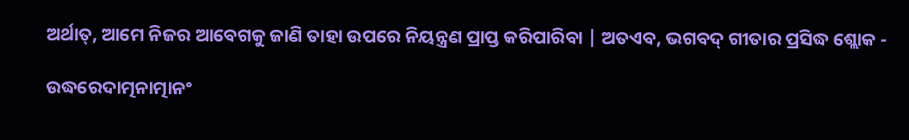ଅର୍ଥାତ୍, ଆମେ ନିଜର ଆବେଗକୁ ଜାଣି ତାହା ଉପରେ ନିୟନ୍ତ୍ରଣ ପ୍ରାପ୍ତ କରିପାରିବା | ଅତଏବ, ଭଗବଦ୍ ଗୀତାର ପ୍ରସିଦ୍ଧ ଶ୍ଲୋକ -

ଉଦ୍ଧରେଦାତ୍ମନାତ୍ମାନଂ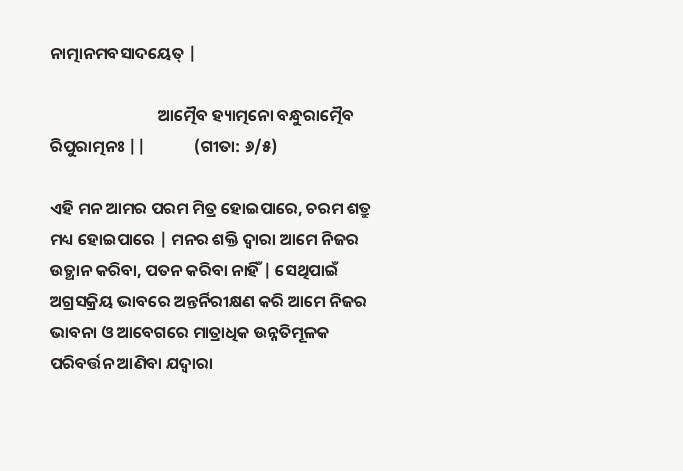ନାତ୍ମାନମବସାଦୟେତ୍ |

                             ଆତ୍ମୈବ ହ୍ୟାତ୍ମନୋ ବନ୍ଧୁରାତ୍ମୈବ ରିପୁରାତ୍ମନଃ ||             (ଗୀତା: ୬/୫)

ଏହି ମନ ଆମର ପରମ ମିତ୍ର ହୋଇପାରେ, ଚରମ ଶତ୍ରୁ ମଧ୍ୟ ହୋଇପାରେ | ମନର ଶକ୍ତି ଦ୍ବାରା ଆମେ ନିଜର ଉତ୍ଥାନ କରିବା, ପତନ କରିବା ନାହିଁ | ସେଥିପାଇଁ ଅଗ୍ରସକ୍ରିୟ ଭାବରେ ଅନ୍ତର୍ନିରୀକ୍ଷଣ କରି ଆମେ ନିଜର ଭାବନା ଓ ଆବେଗରେ ମାତ୍ରାଧିକ ଉନ୍ନତିମୂଳକ ପରିବର୍ତ୍ତନ ଆଣିବା ଯଦ୍ବାରା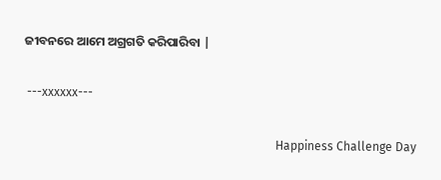ଜୀବନରେ ଆମେ ଅଗ୍ରଗତି କରିପାରିବା |

 ---xxxxxx---

                                                                                    Happiness Challenge Day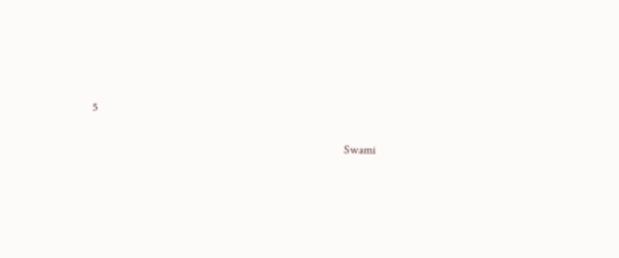5

                                                                                    Swami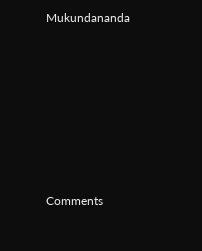Mukundananda








Comments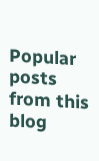Popular posts from this blog